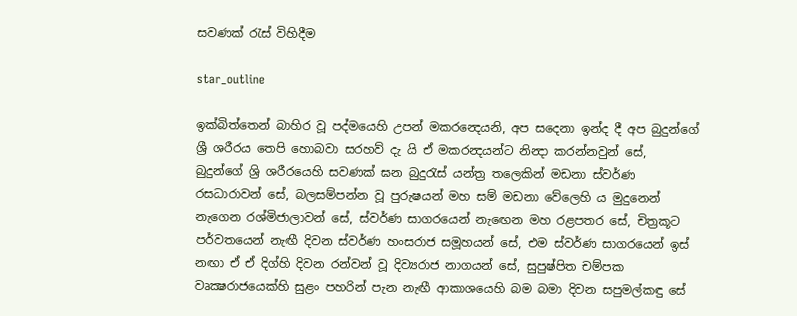සවණක් රැස් විහිදීම

star_outline

ඉක්බිත්තෙන් බාහිර වූ පද්මයෙහි උපන් මකරන්‍දෙයනි, අප සදෙනා ඉන්ද දී අප බුදුන්ගේ ශ්‍රී ශරීරය තෙපි හොබවා සරහව් දැ යි ඒ මකරන්‍දයන්ට නින්‍දා කරන්නවුන් සේ, බුදුන්ගේ ශ්‍රි ශරීරයෙහි සවණක් ඝන බුදුරැස් යන්ත්‍ර තලෙකින් මඩනා ස්වර්ණ රසධාරාවන් සේ, බලසම්පන්න වූ පුරුෂයන් මහ සම් මඩනා වේලෙහි ය මුදුනෙන් නැගෙන රශ්මිජාලාවන් සේ, ස්වර්ණ සාගරයෙන් නැඟෙන මහ රළපතර සේ, චිත්‍රකූට පර්වතයෙන් නැඟී දිවන ස්වර්ණ හංසරාජ සමූහයන් සේ, එම ස්වර්ණ සාගරයෙන් ඉස් නඟා ඒ ඒ දිග්හි දිවන රන්වන් වූ දිව්‍යරාජ නාගයන් සේ, සුපුෂ්පිත චම්පක වෘක්‍ෂරාජයෙක්හි සුළං පහරින් පැන නැඟී ආකාශයෙහි බම බමා දිවන සපුමල්කඳු සේ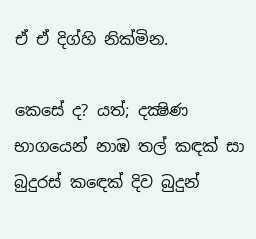ඒ ඒ දිග්හි නික්මින.

කෙසේ ද? යත්; දක්‍ෂිණ භාගයෙන් නාඹ තල් කඳක් සා බුදුරස් කඳෙක් දිව බුදුන්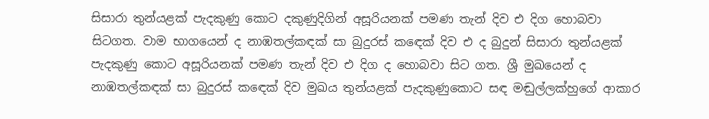සිසාරා තුන්යළක් පැදකුණු කොට දකුණුදිගින් අසූරියනක් පමණ තැන් දිව එ දිග හොබවා සිටගත. වාම භාගයෙන් ද නාඹතල්කඳක් සා බුදුරස් කඳෙක් දිව එ ද බුදුන් සිසාරා තුන්යළක් පැදකුණු කොට අසූරියනක් පමණ තැන් දිව එ දිග ද හොබවා සිට ගත. ශ්‍රී මුඛයෙන් ද නාඹතල්කඳක් සා බුදුරස් කඳෙක් දිව මුඛය තුන්යළක් පැදකුණුකොට සඳ මඬුල්ලක්හුගේ ආකාර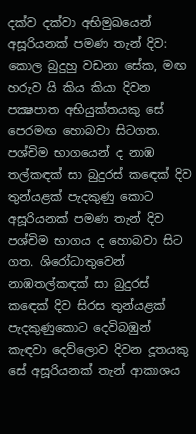දක්ව දක්වා අභිමුඛයෙන් අසූරියනක් පමණ තැන් දිව: කොල බුදුහු වඩනා සේක, මඟ හරුව යි කිය කියා දිවන පක්‍ෂපාත අභියුක්තයකු සේ පෙරමඟ හොබවා සිටගත. පශ්චිම භාගයෙන් ද නාඹ තල්කඳක් සා බුදුරස් කඳෙක් දිව තුන්යළක් පැදකුණු කොට අසූරියනක් පමණ තැන් දිව පශ්චිම භාගය ද හොබවා සිට ගත. ශිරෝධාතුවෙන් නාඹතල්කඳක් සා බුදුරස් කඳෙක් දිව සිරස තුන්යළක් පැදකුණුකොට දෙවිබඹුන් කැඳවා දෙව්ලොව දිවන දූතයකු සේ අසූරියනක් තැන් ආකාශය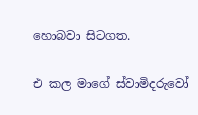හොබවා සිටගත.

එ කල මාගේ ස්වාමිදරුවෝ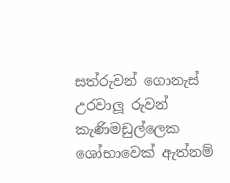සත්රුවන් ගොනැස් උරවාලූ රුවන් කැණිමඩුල්ලෙක ශෝභාවෙක් ඇත්නම්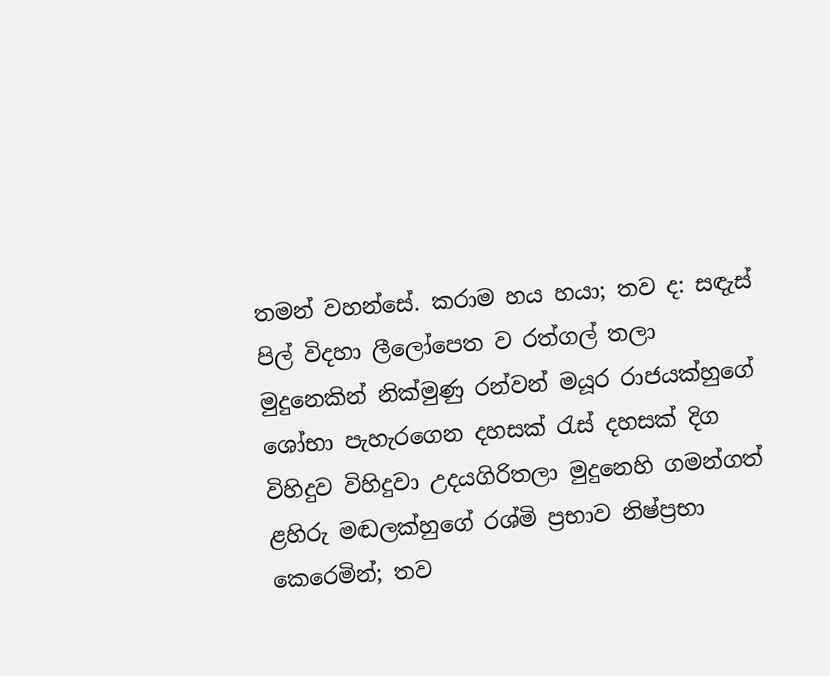තමන් වහන්සේ. කරාම හය හයා; තව ද: සඳැස් පිල් විදහා ලීලෝපෙත ව රත්ගල් තලා මුදුනෙකින් නික්මුණු රන්වන් මයූර රාජයක්හුගේ ශෝභා පැහැරගෙන දහසක් රැස් දහසක් දිග විහිදුව විහිදුවා උදයගිරිතලා මුදුනෙහි ගමන්ගත් ළහිරු මඬලක්හුගේ රශ්මි ප්‍රභාව නිෂ්ප්‍රභා කෙරෙමින්; තව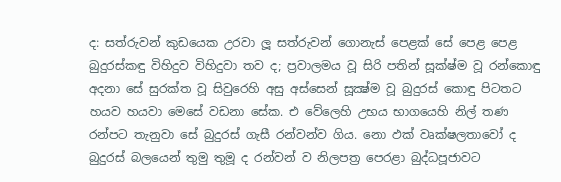ද: සත්රුවන් කුඩයෙක උරවා ලූ සත්රුවන් ගොනැස් පෙළක් සේ පෙළ පෙළ බුදුරස්කඳු විහිදුව විහිදුවා තව ද; ප්‍රවාලමය වූ සිරි පතින් සූක්ෂ්ම වූ රන්කොඳු අදනා සේ සුරක්ත වූ සිවුරෙහි අසු අස්සෙන් සූක්‍ෂ්ම වූ බුදුරස් කොඳු පිටතට හයව හයවා මෙසේ වඩනා සේක. එ වේලෙහි උභය භාගයෙහි නිල් තණ රන්පට තැනුවා සේ බුදුරස් ගැසී රන්වන්ව ගිය. නො ඵක් වෘක්ෂලතාවෝ ද බුදුරස් බලයෙන් තුමු තුමූ ද රන්වන් ව නිලපත්‍ර පෙරළා බුද්ධපූජාවට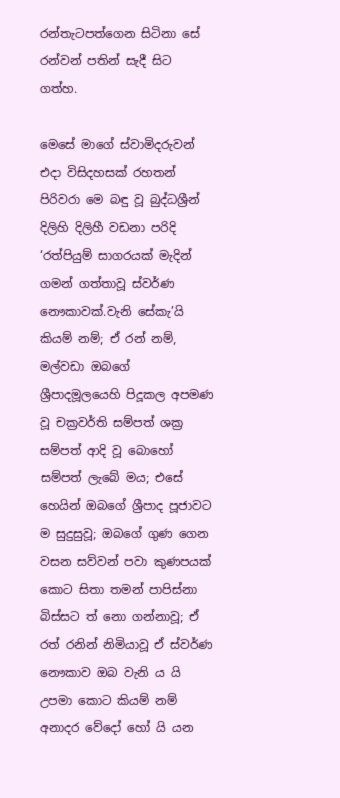රන්තැටපත්ගෙන සිටිනා සේ රන්වන් පතින් සැදී සිට ගත්හ.

මෙසේ මාගේ ස්වාමිදරුවන් එදා විසිදහසක් රහතන් පිරිවරා මෙ බඳු වූ බුද්ධශ්‍රීන් දිලිහි දිලිහී වඩනා පරිදි ‘රත්පියුම් සාගරයක් මැදින් ගමන් ගත්තාවූ ස්වර්ණ නෞකාවක්.වැනි සේකැ’යි කියම් නම්; ඒ රන් නම්, මල්වඩා ඔබගේ ශ්‍රීපාදමූලයෙහි පිදූකල අපමණ වූ චක්‍රවර්ති සම්පත් ශක්‍ර සම්පත් ආදි වූ බොහෝ සම්පත් ලැබේ මය; එසේ හෙයින් ඔබගේ ශ්‍රීපාද පූජාවට ම සුදුසුවූ; ඔබගේ ගුණ ගෙන වසන සව්වන් පවා කුණපයක් කොට සිතා තමන් පාපිස්නා බිස්සට ත් නො ගන්නාවූ; ඒ රත් රනින් නිමියාවූ ඒ ස්වර්ණ නෞකාව ඔබ වැනි ය යි උපමා කොට කියම් නම් අනාදර වේදෝ හෝ යි යන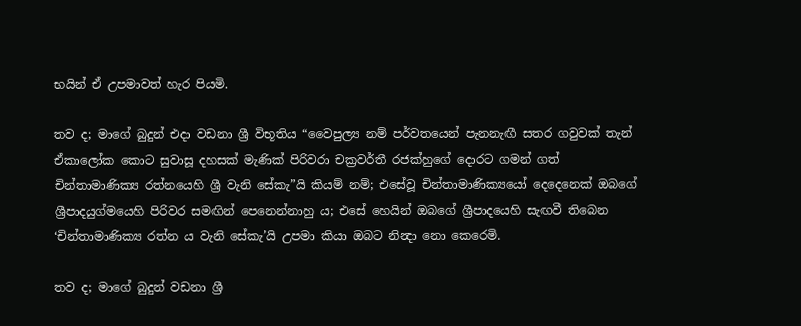භයින් ඒ උපමාවත් හැර පියමි.

තව ද; මාගේ බුදුන් එදා වඩනා ශ්‍රී විභූතිය “වෛපුල්‍ය නම් පර්වතයෙන් පැනනැඟී සතර ගවුවක් තැන් ඒකාලෝක කොට සුවාසූ දහසක් මැණික් පිරිවරා චක්‍රවර්තී රජක්හුගේ දොරට ගමන් ගත් චින්තාමාණික්‍ය රත්නයෙහි ශ්‍රී වැනි සේකැ”යි කියම් නම්; එසේවූ චින්තාමාණික්‍යයෝ දෙදෙනෙක් ඔබගේ ශ්‍රීපාදයුග්මයෙහි පිරිවර සමඟින් පෙනෙන්නාහු ය; එසේ හෙයින් ඔබගේ ශ්‍රීපාදයෙහි සැඟවී තිබෙන ‘චින්තාමාණික්‍ය රත්න ය වැනි සේකැ’යි උපමා කියා ඔබට නින්‍දා නො කෙරෙමි.

තව ද; මාගේ බුදුන් වඩනා ශ්‍රී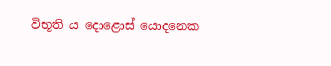විභූති ය දොළොස් යොදනෙක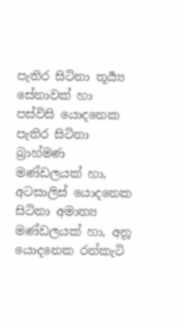පැතිර සිටිනා තූර්‍ය්‍ය සේනාවක් හා පස්විසි යොදනෙක පැතිර සිටිනා බ්‍රාහ්මණ මණ්ඩලයක් හා, අටසාලිස් යොදනෙක සිටිනා අමාත්‍ය මණ්ඩලයක් හා, අනූ යොදනෙක රන්කැටි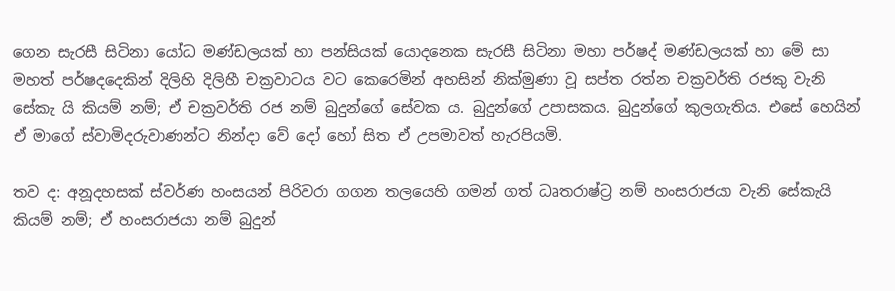ගෙන සැරසී සිටිනා යෝධ මණ්ඩලයක් හා පන්සියක් යොදනෙක සැරසී සිටිනා මහා පර්ෂද් මණ්ඩලයක් හා මේ සා මහත් පර්ෂදදෙකින් දිලිහි දිලිහී චක්‍රවාටය වට කෙරෙමින් අහසින් නික්මුණා වූ සප්ත රත්න චක්‍රවර්ති රජකු වැනි සේකැ යි කියම් නම්; ඒ චක්‍රවර්ති රජ නම් බුදුන්ගේ සේවක ය. බුදුන්ගේ උපාසකය. බුදුන්ගේ කුලගැතිය. එසේ හෙයින් ඒ මාගේ ස්වාමිදරුවාණන්ට නින්දා වේ දෝ හෝ සිත ඒ උපමාවත් හැරපියමි.

තව ද: අනූදහසක් ස්වර්ණ හංසයන් පිරිවරා ගගන තලයෙහි ගමන් ගත් ධෘතරාෂ්ට්‍ර නම් හංසරාජයා වැනි සේකැයි කියම් නම්; ඒ හංසරාජයා නම් බුදුන්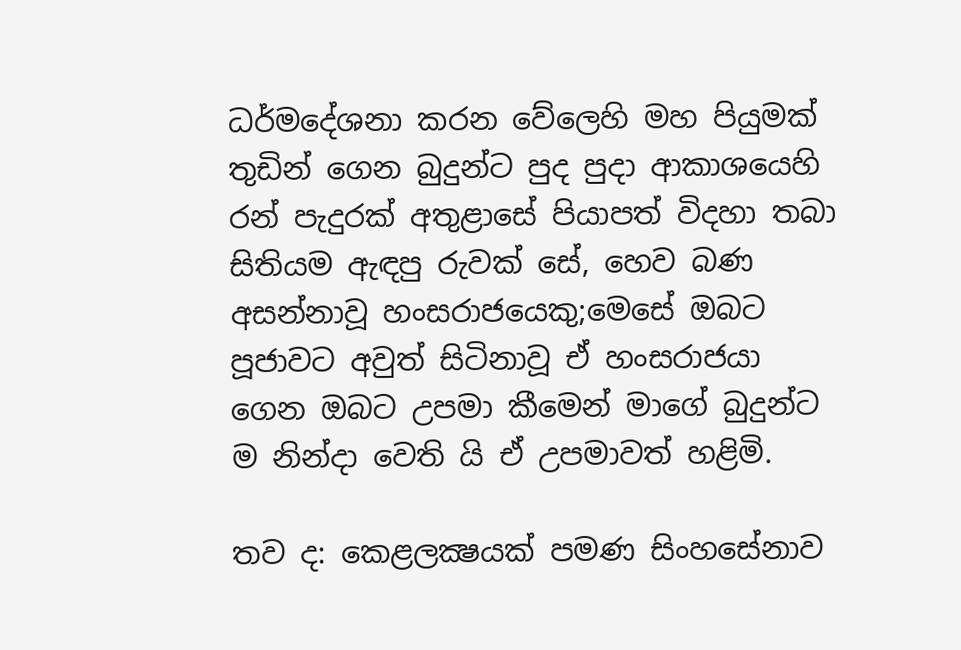ධර්මදේශනා කරන වේලෙහි මහ පියුමක් තුඩින් ගෙන බුදුන්ට පුද පුදා ආකාශයෙහි රන් පැදුරක් අතුළාසේ පියාපත් විදහා තබා සිතියම ඇඳපු රුවක් සේ, හෙව බණ අසන්නාවූ හංසරාජයෙකු;මෙසේ ඔබට පූජාවට අවුත් සිටිනාවූ ඒ හංසරාජයා ගෙන ඔබට උපමා කීමෙන් මාගේ බුදුන්ට ම නින්දා වෙති යි ඒ උපමාවත් හළිමි.

තව ද: කෙළලක්‍ෂයක් පමණ සිංහසේනාව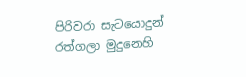පිරිවරා සැටයොදුන් රත්ගලා මුදුනෙහි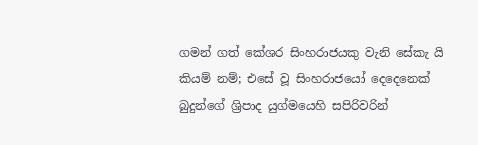ගමන් ගත් කේශර සිංහරාජයකු වැනි සේකැ යි කියම් නම්; එසේ වූ සිංහරාජයෝ දෙදෙනෙක් බුදුන්ගේ ශ්‍රිපාද යුග්මයෙහි සපිරිවරින්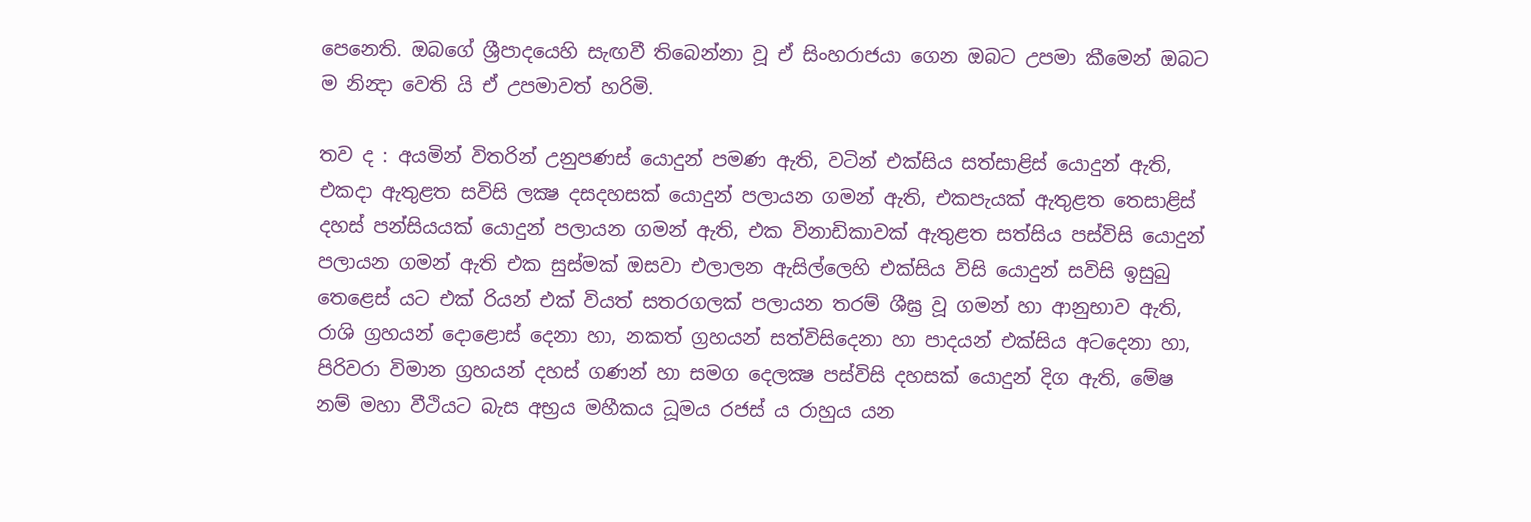පෙනෙති. ඔබගේ ශ්‍රීපාදයෙහි සැඟවී තිබෙන්නා වූ ඒ සිංහරාජයා ගෙන ඔබට උපමා කීමෙන් ඔබට ම නින්‍දා වෙති යි ඒ උපමාවත් හරිමි.

තව ද : අයමින් විතරින් උනුපණස් යොදුන් පමණ ඇති, වටින් එක්සිය සත්සාළිස් යොදුන් ඇති, එකදා ඇතුළත සවිසි ලක්‍ෂ දසදහසක් යොදුන් පලායන ගමන් ඇති, එකපැයක් ඇතුළත තෙසාළිස් දහස් පන්සියයක් යොදුන් පලායන ගමන් ඇති, එක විනාඩිකාවක් ඇතුළත සත්සිය පස්විසි යොදුන් පලායන ගමන් ඇති එක සුස්මක් ඔසවා එලාලන ඇසිල්ලෙහි එක්සිය විසි යොදුන් සවිසි ඉසුබු තෙළෙස් යට එක් රියන් එක් වියත් සතරගලක් පලායන තරම් ශීඝ්‍ර වූ ගමන් හා ආනුභාව ඇති, රාශි ග්‍රහයන් දොළොස් දෙනා හා, නකත් ග්‍රහයන් සත්විසිදෙනා හා පාදයන් එක්සිය අටදෙනා හා, පිරිවරා විමාන ග්‍රහයන් දහස් ගණන් හා සමග දෙලක්‍ෂ පස්විසි දහසක් යොදුන් දිග ඇති, මේෂ නම් මහා වීථියට බැස අභ්‍රය මහීකය ධූමය රජස් ය රාහුය යන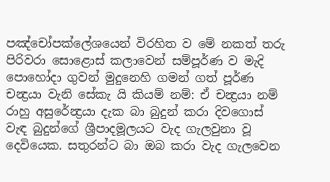පඤ්චෝපක්ලේශයෙන් විරහිත ව මේ නකත් තරු පිරිවරා සොළොස් කලාවෙන් සම්පූර්ණ ව මැදි පොහෝදා ගුවන් මුදුනෙහි ගමන් ගත් පූර්ණ චන්‍ද්‍රයා වැනි සේකැ යි කියම් නම්: ඒ චන්‍ද්‍රයා නම් රාහු අසුරේන්‍ද්‍රයා දැක බා බුදුන් කරා දිවගොස් වැඳ බුදුන්ගේ ශ්‍රීපාදමූලයට වැද ගැලවුනා වූ දෙවියෙක. සතුරන්ට බා ඔබ කරා වැද ගැලවෙන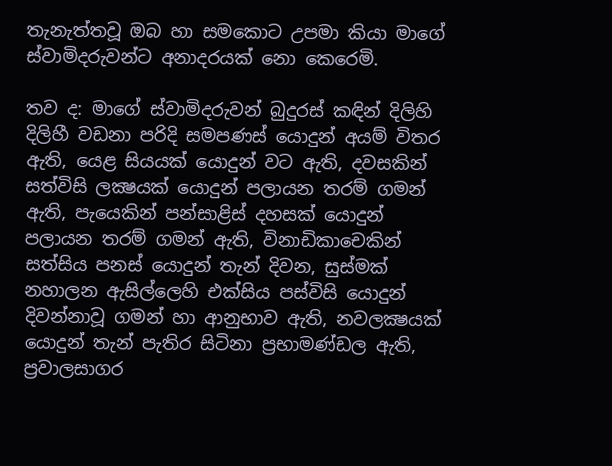තැනැත්තවූ ඔබ හා සමකොට උපමා කියා මාගේ ස්වාමිදරුවන්ට අනාදරයක් නො කෙරෙමි.

තව ද: මාගේ ස්වාමිදරුවන් බුදුරස් කඳින් දිලිහි දිලිහී වඩනා පරිදි සමපණස් යොදුන් අයම් විතර ඇති, යෙළ සියයක් යොදුන් වට ඇති, දවසකින් සත්විසි ලක්‍ෂයක් යොදුන් පලායන තරම් ගමන් ඇති, පැයෙකින් පන්සාළිස් දහසක් යොදුන් පලායන තරම් ගමන් ඇති, විනාඩිකාචෙකින් සත්සිය පනස් යොදුන් තැන් දිවන, සුස්මක් නහාලන ඇසිල්ලෙහි එක්සිය පස්විසි යොදුන් දිවන්නාවූ ගමන් හා ආනුභාව ඇති, නවලක්‍ෂයක් යොදුන් තැන් පැතිර සිටිනා ප්‍රභාමණ්ඩල ඇති, ප්‍රවාලසාගර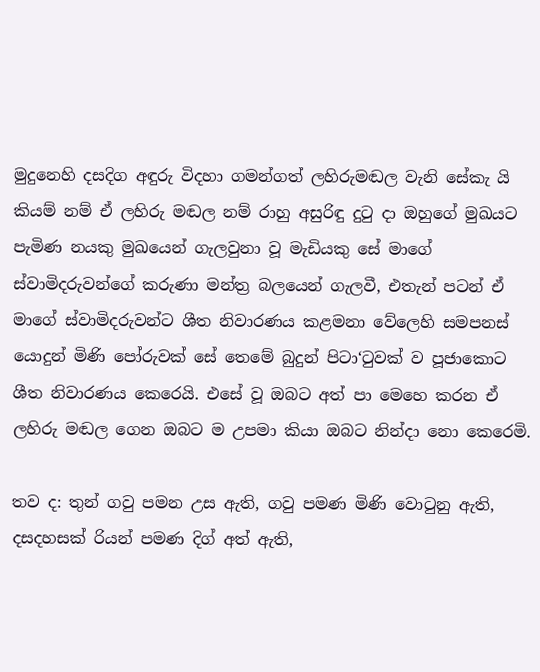මුදුනෙහි දසදිග අඳුරු විදහා ගමන්ගත් ලහිරුමඬල වැනි සේකැ යි කියම් නම් ඒ ලහිරු මඬල නම් රාහු අසුරිඳු දුටු දා ඔහුගේ මුඛයට පැමිණ නයකු මුඛයෙන් ගැලවුනා වූ මැඩියකු සේ මාගේ ස්වාමිදරුවන්ගේ කරුණා මන්ත්‍ර බලයෙන් ගැලවී, එතැන් පටන් ඒ මාගේ ස්වාමිදරුවන්ට ශීත නිවාරණය කළමනා වේලෙහි සමපනස් යොදුන් මිණි පෝරුවක් සේ තෙමේ බුදුන් පිටා‘ටුවක් ව පූජාකොට ශීත නිවාරණය කෙරෙයි. එසේ වූ ඔබට අත් පා මෙහෙ කරන ඒ ලහිරු මඬල ගෙන ඔබට ම උපමා කියා ඔබට නින්දා නො කෙරෙමි.

තව ද: තුන් ගවු පමන උස ඇති, ගවු පමණ මිණි වොටුනු ඇති, දසදහසක් රියන් පමණ දිග් අත් ඇති,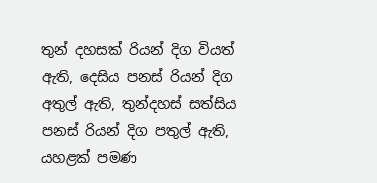තුන් දහසක් රියන් දිග වියත් ඇති, දෙසිය පනස් රියන් දිග අතුල් ඇති, තුන්දහස් සත්සිය පනස් රියන් දිග පතුල් ඇති, යහළක් පමණ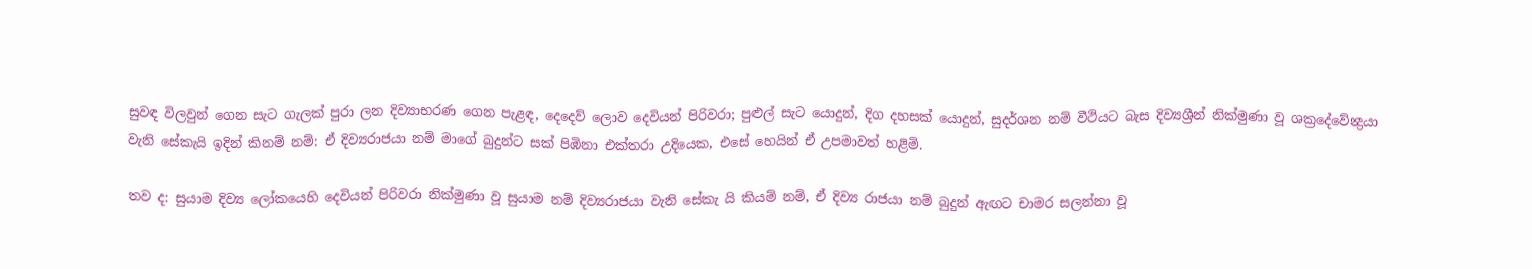සුවඳ විලවුන් ගෙන සැට ගැලක් පුරා ලන දිව්‍යාභරණ ගෙන පැළඳ, දෙදෙව් ලොව දෙවියන් පිරිවරා; පුළුල් සැට යොදුන්, දිග දහසක් යොදුන්, සුදර්ශන නම් වීථියට බැස දිව්‍යශ්‍රීන් නික්මුණා වූ ශක්‍රදේවේන්‍ද්‍රයා වැනි සේකැයි ඉදින් කිනම් නම්: ඒ දිව්‍යරාජයා නම් මාගේ බුදුන්ට සක් පිඹිනා එක්තරා උදියෙක, එසේ හෙයින් ඒ උපමාවත් හළිමි.

තව ද: සුයාම දිව්‍ය ලෝකයෙහි දෙවියන් පිරිවරා නික්මුණා වූ සුයාම නම් දිව්‍යරාජයා වැනි සේකැ යි කියම් නම්, ඒ දිව්‍ය රාජයා නම් බුදුන් ඇඟට චාමර සලන්නා වූ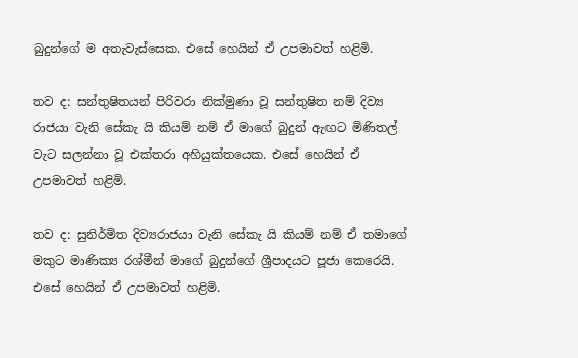බුදුන්ගේ ම අතැවැස්සෙක. එසේ හෙයින් ඒ උපමාවත් හළිමි.

තව ද: සන්තුෂිතයන් පිරිවරා නික්මුණා වූ සන්තුෂිත නම් දිව්‍ය රාජයා වැනි සේකැ යි කියම් නම් ඒ මාගේ බුදුන් ඇඟට මිණිතල් වැට සලන්නා වූ එක්තරා අහියුක්තයෙක. එසේ හෙයින් ඒ උපමාවත් හළිමි.

තව ද: සුනිර්මිත දිව්‍යරාජයා වැනි සේකැ යි කියම් නම් ඒ තමාගේ මකුට මාණික්‍ය රශ්මීන් මාගේ බුදුන්ගේ ශ්‍රීපාදයට පූජා කෙරෙයි. එසේ හෙයින් ඒ උපමාවත් හළිමි.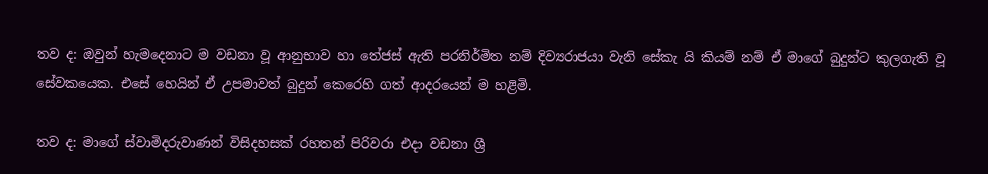තව ද: ඔවුන් හැමදෙනාට ම වඩනා වූ ආනුභාව හා තේජස් ඇති පරනිර්මිත නම් දිව්‍යරාජයා වැනි සේකැ යි කියම් නම් ඒ මාගේ බුදුන්ට කුලගැති වූ සේවකයෙක. එසේ හෙයින් ඒ උපමාවත් බුදුන් කෙරෙහි ගත් ආදරයෙන් ම හළිමි.

තව ද: මාගේ ස්වාමිදරුවාණන් විසිදහසක් රහතන් පිරිවරා එදා වඩනා ශ්‍රී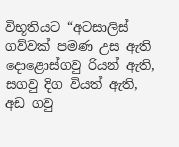විභූතියට “අටසාලිස් ගව්වක් පමණ උස ඇති දොළොස්ගවු රියන් ඇති, සගවු දිග වියත් ඇති, අඩ ගවු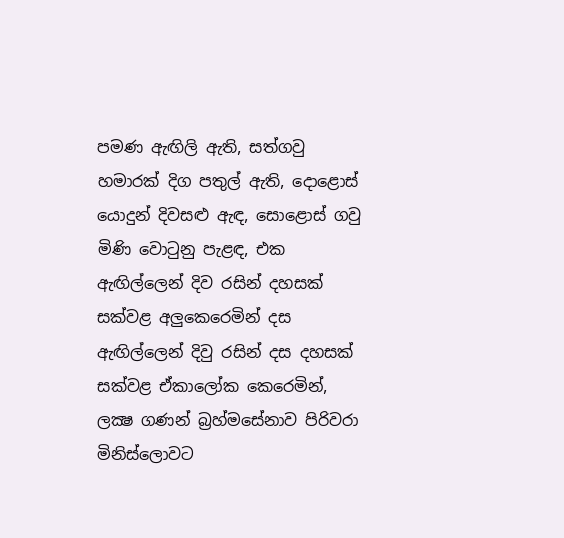පමණ ඇඟිලි ඇති, සත්ගවු හමාරක් දිග පතුල් ඇති, දොළොස් යොදුන් දිවසළු ඇඳ, සොළොස් ගවු මිණි වොටුනු පැළඳ, එක ඇඟිල්ලෙන් දිව රසින් දහසක් සක්වළ අලුකෙරෙමින් දස ඇඟිල්ලෙන් දිවු රසින් දස දහසක් සක්වළ ඒකාලෝක කෙරෙමින්, ලක්‍ෂ ගණන් බ්‍රහ්මසේනාව පිරිවරා මිනිස්ලොවට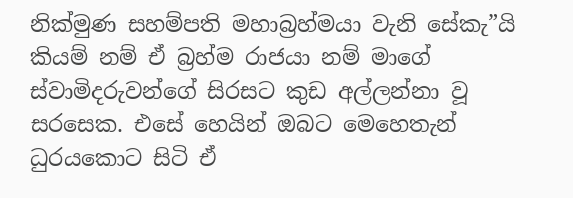නික්මුණ සහම්පති මහාබ්‍රහ්මයා වැනි සේකැ”යි කියම් නම් ඒ බ්‍රහ්ම රාජයා නම් මාගේ ස්වාමිදරුවන්ගේ සිරසට කුඩ අල්ලන්නා වූ සරසෙක. එසේ හෙයින් ඔබට මෙහෙතැන් ධුරයකොට සිටි ඒ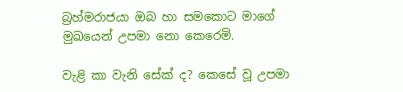බ්‍රහ්මරාජයා ඔබ හා සමකොට මාගේ මුඛයෙන් උපමා නො කෙරෙමි.

වැළි කා වැනි සේක් ද? කෙසේ වූ උපමා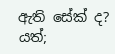ඇති සේක් ද? යත්;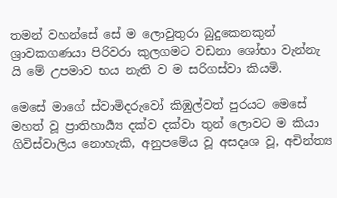තමන් වහන්සේ සේ ම ලොවුතුරා බුදුකෙනකුන් ශ්‍රාවකගණයා පිරිවරා කුලගමට වඩනා ශෝභා වැන්නැ යි මේ උපමාව භය නැති ව ම සරිගස්වා කියමි.

මෙසේ මාගේ ස්වාමිදරුවෝ කිඹුල්වත් පුරයට මෙසේ මහත් වූ ප්‍රාතිහාර්‍ය්‍ය දක්ව දක්වා තුන් ලොවට ම කියා ගිවිස්වාලිය නොහැකි, අනුපමේය වූ අසදෘශ වූ, අචින්ත්‍ය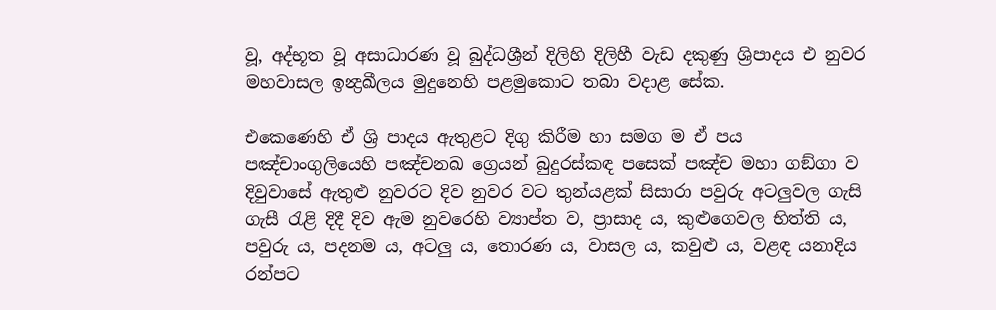වූ, අද්භූත වූ අසාධාරණ වූ බුද්ධශ්‍රීන් දිලිහි දිලිහී වැඩ දකුණු ශ්‍රිපාදය එ නුවර මහවාසල ඉන්‍ද්‍රඛීලය මුදුනෙහි පළමුකොට තබා වදාළ සේක.

එකෙණෙහි ඒ ශ්‍රි පාදය ඇතුළට දිගු කිරීම හා සමග ම ඒ පය පඤ්චාංගුලියෙහි පඤ්චනඛ ග්‍රෙයන් බුදුරස්කඳ පසෙක් පඤ්ච මහා ගඞ්ගා ව දිවුවාසේ ඇතුළු නුවරට දිව නුවර වට තුන්යළක් සිසාරා පවුරු අටලුවල ගැසි ගැසී රැළි දිදී දිව ඇම නුවරෙහි ව්‍යාප්ත ව, ප්‍රාසාද ය, කුළුගෙවල භිත්ති ය, පවුරු ය, පදනම ය, අටලු ය, තොරණ ය, වාසල ය, කවුළු ය, වළඳ යනාදිය රන්පට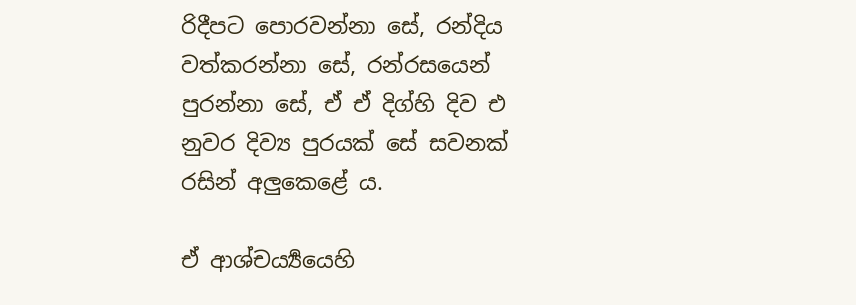රිදීපට පොරවන්නා සේ, රන්දිය වත්කරන්නා සේ, රන්රසයෙන් පුරන්නා සේ, ඒ ඒ දිග්හි දිව එ නුවර දිව්‍ය පුරයක් සේ සවනක් රසින් අලුකෙළේ ය.

ඒ ආශ්චර්‍ය්‍යයෙහි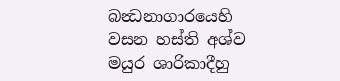බන්‍ධනාගාරයෙහි වසන හස්ති අශ්ව මයුර ශාරිකාදීහු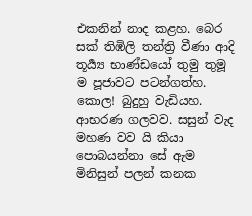එකනින් නාද කළහ. බෙර සක් තිඹිලි තන්ත්‍රි වීණා ආදි තූර්‍ය්‍ය භාණ්ඩයෝ තුමු තුමූ ම පූජාවට පටන්ගත්හ. කොල! බුදුහු වැඩියහ. ආභරණ ගලවව. සසුන් වැද මහණ වව යි කියා පොබයන්නා සේ ඇම මිනිසුන් පලන් කනක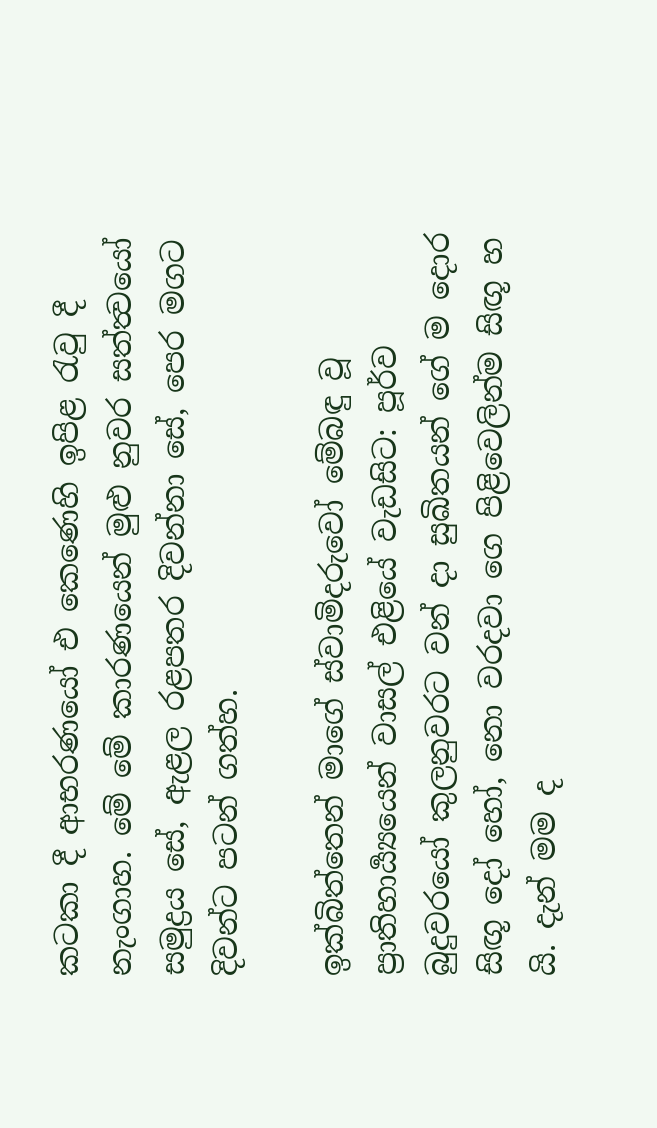කටකා දී ආභරණයෝ එ කෙණෙහි ඉපිළ රැවු දී නැංගාහ. මේ මේ කාරණයෙන් මුළු නුවර සත්ත්‍වයෝ සමුද්‍රය සේ, ඇළල රළපතර දිවන්නා සේ, පෙර මගට දිවන්ට පටන් ගත්හ.

ඉක්බිත්තෙන් මාගේ ස්වාමිදරුවෝ මේබඳු වූ ප්‍රාතිහාර්‍ය්‍යයෙන් වාසල් එළියේ වැඩසිට: පූර්ව බුදුවරයෝ කුලනුවරට වන් දා සුඛිතයන් ගේ ම දොර සිඟූ දෝ හෝ, නො වරදවා ගෙ පිළිවෙලින්ම සිඟූ හ යි. දැන් මම ද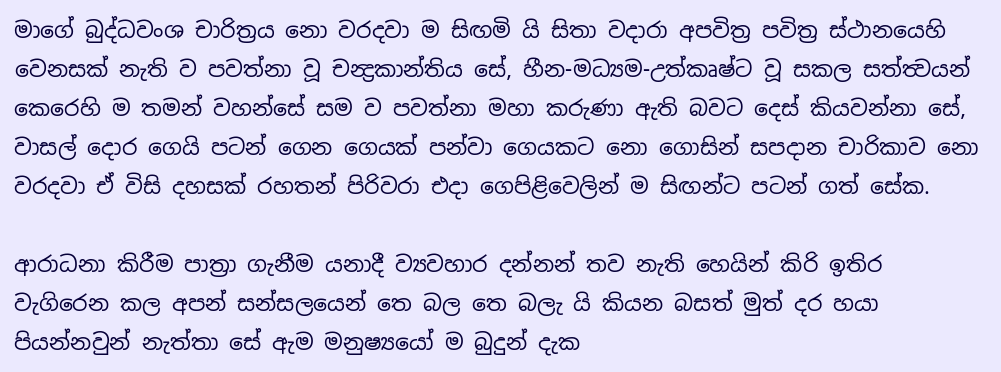මාගේ බුද්ධවංශ චාරිත්‍රය නො වරදවා ම සිඟමි යි සිතා වදාරා අපවිත්‍ර පවිත්‍ර ස්ථානයෙහි වෙනසක් නැති ව පවත්නා වූ චන්‍ද්‍රකාන්තිය සේ, හීන-මධ්‍යම-උත්කෘෂ්ට වූ සකල සත්ත්‍වයන් කෙරෙහි ම තමන් වහන්සේ සම ව පවත්නා මහා කරුණා ඇති බවට දෙස් කියවන්නා සේ, වාසල් දොර ගෙයි පටන් ගෙන ගෙයක් පන්වා ගෙයකට නො ගොසින් සපදාන චාරිකාව නො වරදවා ඒ විසි දහසක් රහතන් පිරිවරා එදා ගෙපිළිවෙලින් ම සිඟන්ට පටන් ගත් සේක.

ආරාධනා කිරීම පාත්‍රා ගැනීම යනාදී ව්‍යවහාර දන්නන් තව නැති හෙයින් කිරි ඉතිර වැගිරෙන කල අපන් සන්සලයෙන් තෙ බල තෙ බලැ යි කියන බසත් මුත් දර හයා පියන්නවුන් නැත්තා සේ ඇම මනුෂ්‍යයෝ ම බුදුන් දැක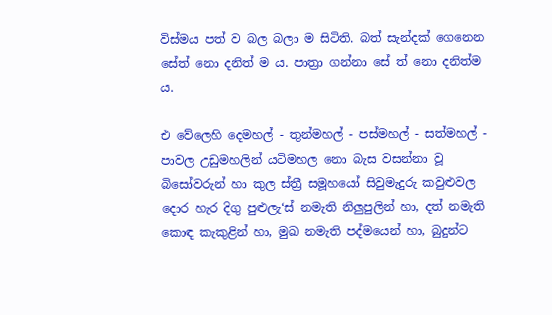විස්මය පත් ව බල බලා ම සිටිති. බත් සැන්දක් ගෙනෙන සේත් නො දනිත් ම ය. පාත්‍රා ගන්නා සේ ත් නො දනිත්ම ය.

එ වේලෙහි දෙමහල් - තුන්මහල් - පස්මහල් - සත්මහල් - පාවල උඩුමහලින් යටිමහල නො බැස වසන්නා වූ බිසෝවරුන් හා කුල ස්ත්‍රී සමූහයෝ සිවුමැදුරු කවුළුවල දොර හැර දිගු පුළුලැ‘ස් නමැති නිලුපුලින් හා, දත් නමැති කොඳ කැකුළින් හා, මුඛ නමැති පද්මයෙන් හා, බුදුන්ට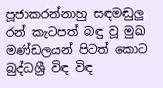පූජාකරන්නාහු සඳමඬුලු රන් කැටපත් බඳු වූ මුඛ මණ්ඩලයන් පිටත් කොට බුද්ධශ්‍රී විඳ විඳ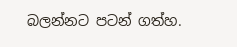බලන්නට පටන් ගත්හ.